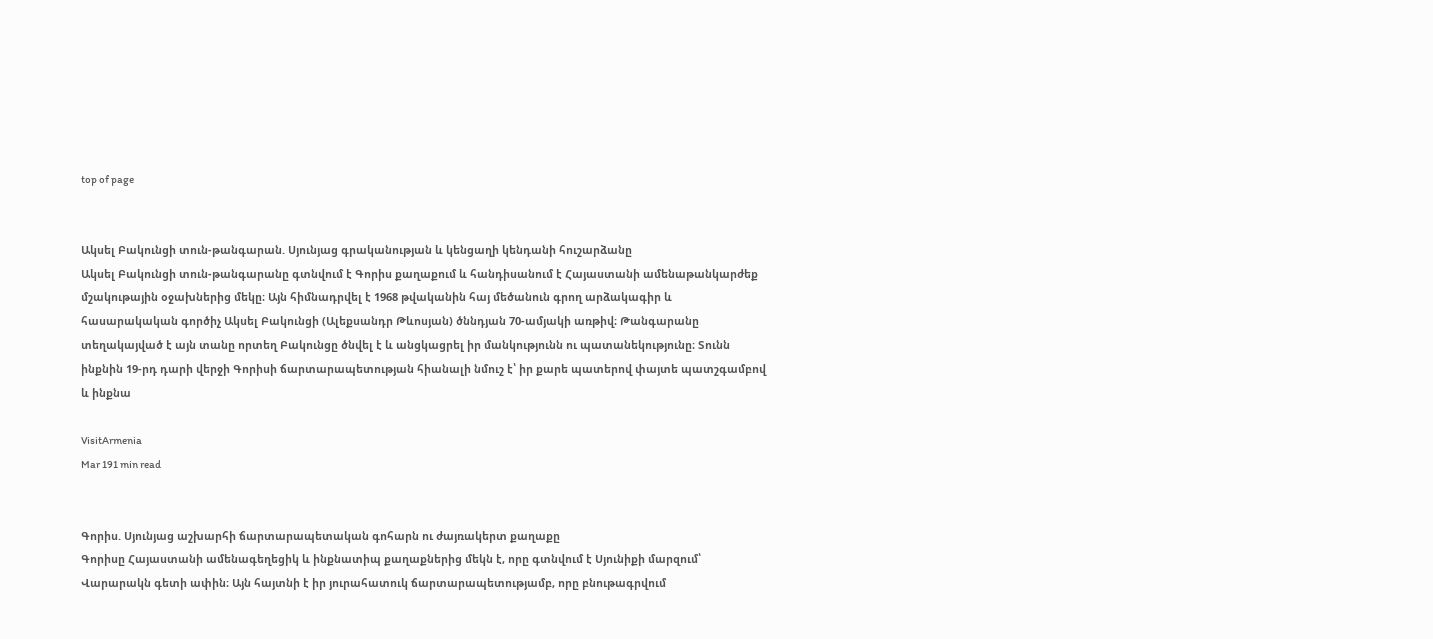top of page


Ակսել Բակունցի տուն-թանգարան. Սյունյաց գրականության և կենցաղի կենդանի հուշարձանը
Ակսել Բակունցի տուն-թանգարանը գտնվում է Գորիս քաղաքում և հանդիսանում է Հայաստանի ամենաթանկարժեք մշակութային օջախներից մեկը։ Այն հիմնադրվել է 1968 թվականին հայ մեծանուն գրող արձակագիր և հասարակական գործիչ Ակսել Բակունցի (Ալեքսանդր Թևոսյան) ծննդյան 70-ամյակի առթիվ։ Թանգարանը տեղակայված է այն տանը որտեղ Բակունցը ծնվել է և անցկացրել իր մանկությունն ու պատանեկությունը։ Տունն ինքնին 19-րդ դարի վերջի Գորիսի ճարտարապետության հիանալի նմուշ է՝ իր քարե պատերով փայտե պատշգամբով և ինքնա

VisitArmenia
Mar 191 min read


Գորիս. Սյունյաց աշխարհի ճարտարապետական գոհարն ու ժայռակերտ քաղաքը
Գորիսը Հայաստանի ամենագեղեցիկ և ինքնատիպ քաղաքներից մեկն է, որը գտնվում է Սյունիքի մարզում՝ Վարարակն գետի ափին։ Այն հայտնի է իր յուրահատուկ ճարտարապետությամբ, որը բնութագրվում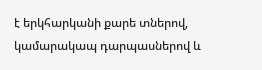է երկհարկանի քարե տներով, կամարակապ դարպասներով և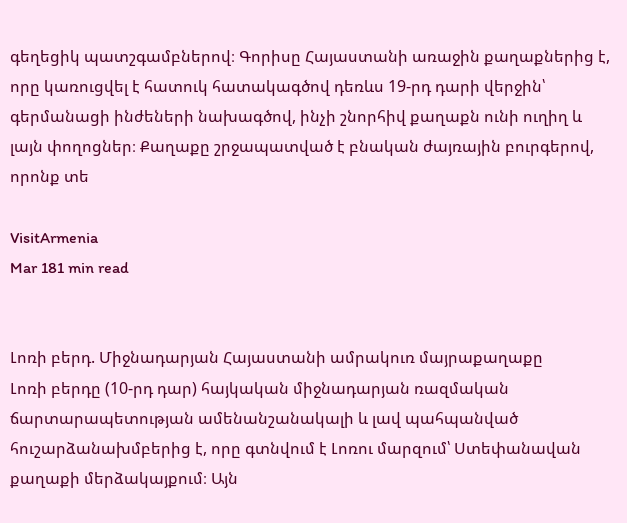գեղեցիկ պատշգամբներով։ Գորիսը Հայաստանի առաջին քաղաքներից է, որը կառուցվել է հատուկ հատակագծով դեռևս 19-րդ դարի վերջին՝ գերմանացի ինժեների նախագծով, ինչի շնորհիվ քաղաքն ունի ուղիղ և լայն փողոցներ։ Քաղաքը շրջապատված է բնական ժայռային բուրգերով, որոնք տե

VisitArmenia
Mar 181 min read


Լոռի բերդ. Միջնադարյան Հայաստանի ամրակուռ մայրաքաղաքը
Լոռի բերդը (10-րդ դար) հայկական միջնադարյան ռազմական ճարտարապետության ամենանշանակալի և լավ պահպանված հուշարձանախմբերից է, որը գտնվում է Լոռու մարզում՝ Ստեփանավան քաղաքի մերձակայքում։ Այն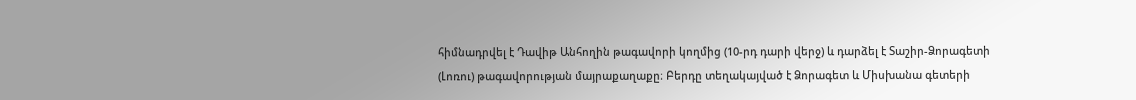հիմնադրվել է Դավիթ Անհողին թագավորի կողմից (10-րդ դարի վերջ) և դարձել է Տաշիր-Ձորագետի (Լոռու) թագավորության մայրաքաղաքը։ Բերդը տեղակայված է Ձորագետ և Միսխանա գետերի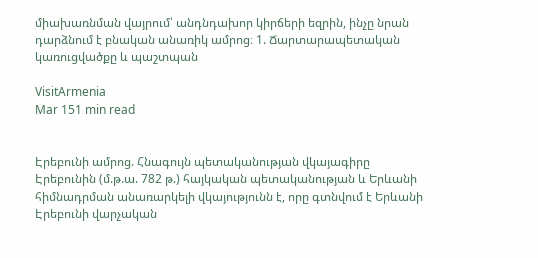միախառնման վայրում՝ անդնդախոր կիրճերի եզրին, ինչը նրան դարձնում է բնական անառիկ ամրոց։ 1. Ճարտարապետական կառուցվածքը և պաշտպան

VisitArmenia
Mar 151 min read


Էրեբունի ամրոց. Հնագույն պետականության վկայագիրը
Էրեբունին (մ.թ.ա. 782 թ.) հայկական պետականության և Երևանի հիմնադրման անառարկելի վկայությունն է, որը գտնվում է Երևանի Էրեբունի վարչական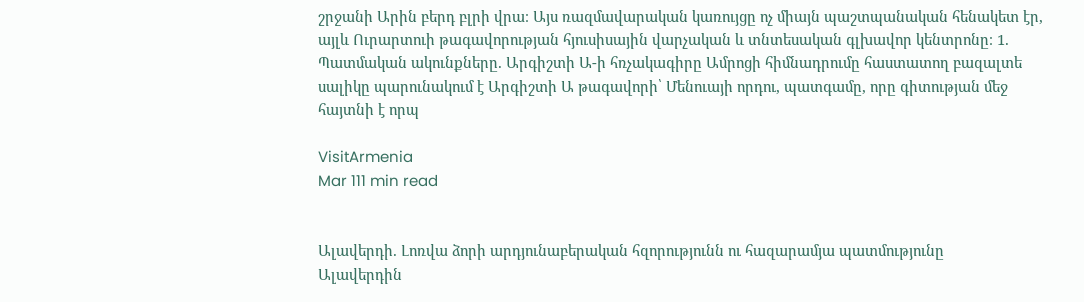շրջանի Արին բերդ բլրի վրա։ Այս ռազմավարական կառույցը ոչ միայն պաշտպանական հենակետ էր, այլև Ուրարտուի թագավորության հյուսիսային վարչական և տնտեսական գլխավոր կենտրոնը։ 1. Պատմական ակունքները. Արգիշտի Ա-ի հռչակագիրը Ամրոցի հիմնադրումը հաստատող բազալտե սալիկը պարունակում է Արգիշտի Ա թագավորի՝ Մենուայի որդու, պատգամը, որը գիտության մեջ հայտնի է որպ

VisitArmenia
Mar 111 min read


Ալավերդի. Լոռվա ձորի արդյունաբերական հզորությունն ու հազարամյա պատմությունը
Ալավերդին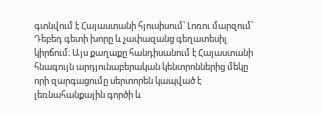գտնվում է Հայաստանի հյուսիսում՝ Լոռու մարզում՝ Դեբեդ գետի խորը և չափազանց գեղատեսիլ կիրճում։ Այս քաղաքը հանդիսանում է Հայաստանի հնագույն արդյունաբերական կենտրոններից մեկը որի զարգացումը սերտորեն կապված է լեռնահանքային գործի և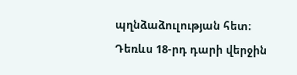պղնձաձուլության հետ։ Դեռևս 18-րդ դարի վերջին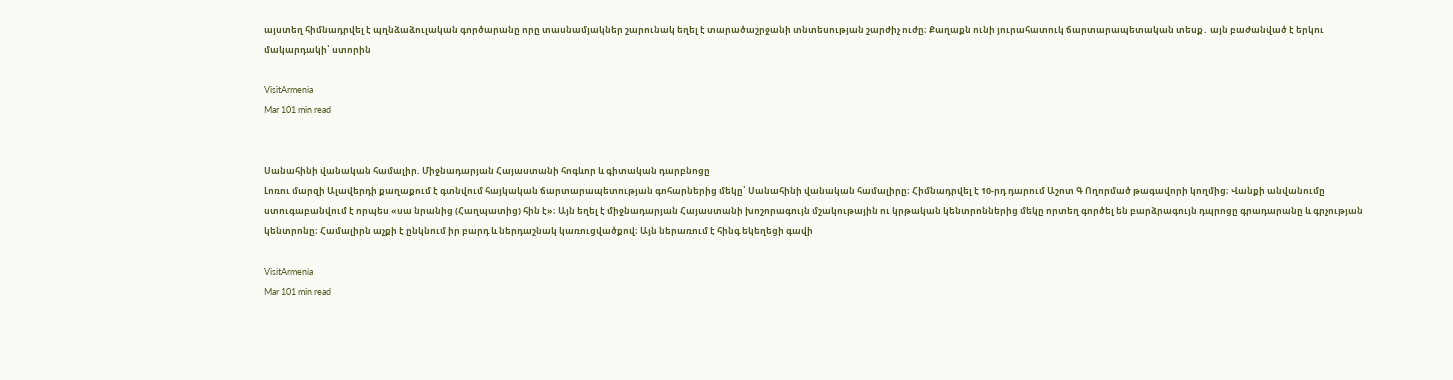այստեղ հիմնադրվել է պղնձաձուլական գործարանը որը տասնամյակներ շարունակ եղել է տարածաշրջանի տնտեսության շարժիչ ուժը։ Քաղաքն ունի յուրահատուկ ճարտարապետական տեսք․ այն բաժանված է երկու մակարդակի՝ ստորին

VisitArmenia
Mar 101 min read


Սանահինի վանական համալիր. Միջնադարյան Հայաստանի հոգևոր և գիտական դարբնոցը
Լոռու մարզի Ալավերդի քաղաքում է գտնվում հայկական ճարտարապետության գոհարներից մեկը՝ Սանահինի վանական համալիրը։ Հիմնադրվել է 10-րդ դարում Աշոտ Գ Ողորմած թագավորի կողմից։ Վանքի անվանումը ստուգաբանվում է որպես «սա նրանից (Հաղպատից) հին է»։ Այն եղել է միջնադարյան Հայաստանի խոշորագույն մշակութային ու կրթական կենտրոններից մեկը որտեղ գործել են բարձրագույն դպրոցը գրադարանը և գրչության կենտրոնը։ Համալիրն աչքի է ընկնում իր բարդ և ներդաշնակ կառուցվածքով։ Այն ներառում է հինգ եկեղեցի գավի

VisitArmenia
Mar 101 min read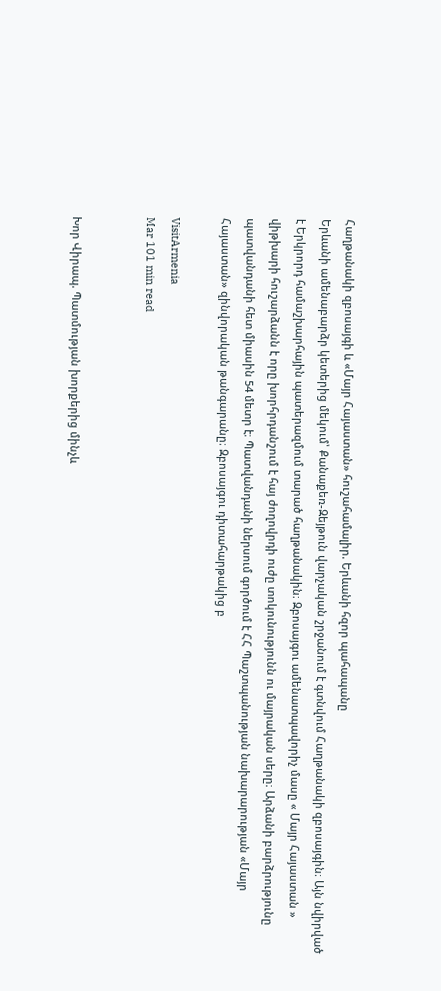Հաղթանակի զբոսայգի և «Մայր Հայաստան» հուշահամալիր. Երևանի հզոր պահապանը
Երևանի ամենաբարձր կետերից մեկում՝ Քանաքեռ-Զեյթուն վարչական շրջանում է գտնվում Հաղթանակի զբոսայգին։ Այն նվիրված է Երկրորդ համաշխարհային պատերազմում տարած հաղթանակին։ Զբոսայգու ամենատպավորիչ մասը « Մայր Հայաստան » վիթխարի հուշարձանն է որը խորհրդանշում է հայ ժողովրդի ուժը տոկունությունն ու մայրական սերը։ Արձանի բարձրությունը պատվանդանի հետ միասին 54 մետր է։ Պատվանդանի ներսում գործում է ՀՀ Պաշտպանության նախարարության «Մայր Հայաստան» զինվորական թանգարանը։ Զբոսայգու դիտահարթակից բ

VisitArmenia
Mar 101 min read


Խոր Վիրապ. Պատմության խորքերից մինչև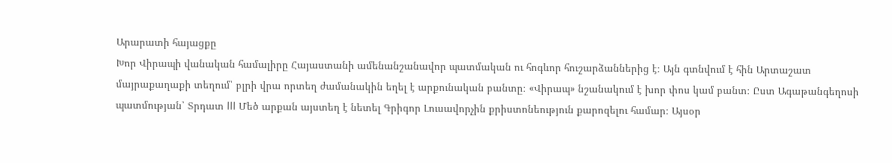Արարատի հայացքը
Խոր Վիրապի վանական համալիրը Հայաստանի ամենանշանավոր պատմական ու հոգևոր հուշարձաններից է։ Այն գտնվում է հին Արտաշատ մայրաքաղաքի տեղում՝ բլրի վրա որտեղ ժամանակին եղել է արքունական բանտը։ «Վիրապ» նշանակում է խոր փոս կամ բանտ։ Ըստ Ագաթանգեղոսի պատմության՝ Տրդատ III Մեծ արքան այստեղ է նետել Գրիգոր Լուսավորչին քրիստոնեություն քարոզելու համար։ Այսօր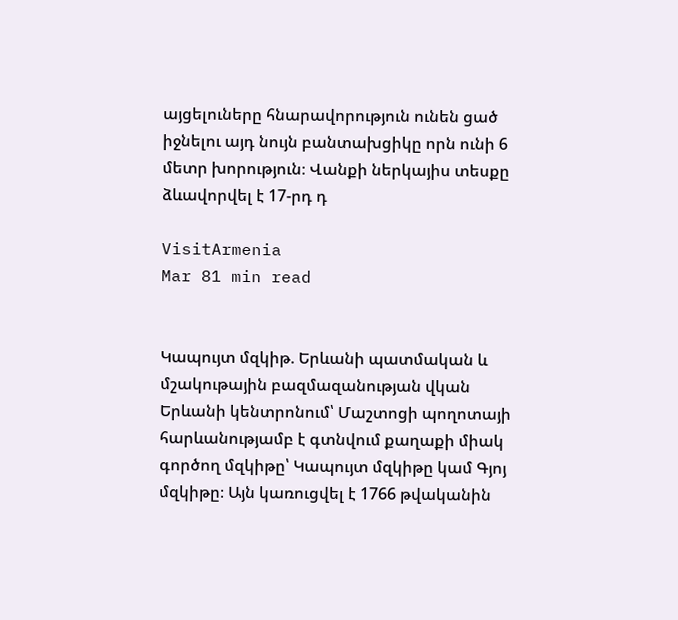այցելուները հնարավորություն ունեն ցած իջնելու այդ նույն բանտախցիկը որն ունի 6 մետր խորություն։ Վանքի ներկայիս տեսքը ձևավորվել է 17-րդ դ

VisitArmenia
Mar 81 min read


Կապույտ մզկիթ. Երևանի պատմական և մշակութային բազմազանության վկան
Երևանի կենտրոնում՝ Մաշտոցի պողոտայի հարևանությամբ է գտնվում քաղաքի միակ գործող մզկիթը՝ Կապույտ մզկիթը կամ Գյոյ մզկիթը։ Այն կառուցվել է 1766 թվականին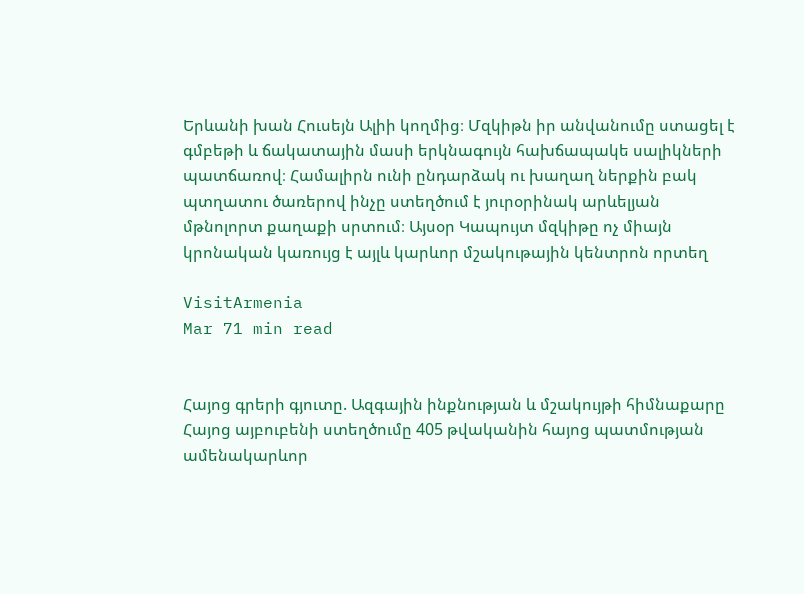Երևանի խան Հուսեյն Ալիի կողմից։ Մզկիթն իր անվանումը ստացել է գմբեթի և ճակատային մասի երկնագույն հախճապակե սալիկների պատճառով։ Համալիրն ունի ընդարձակ ու խաղաղ ներքին բակ պտղատու ծառերով ինչը ստեղծում է յուրօրինակ արևելյան մթնոլորտ քաղաքի սրտում։ Այսօր Կապույտ մզկիթը ոչ միայն կրոնական կառույց է այլև կարևոր մշակութային կենտրոն որտեղ

VisitArmenia
Mar 71 min read


Հայոց գրերի գյուտը. Ազգային ինքնության և մշակույթի հիմնաքարը
Հայոց այբուբենի ստեղծումը 405 թվականին հայոց պատմության ամենակարևոր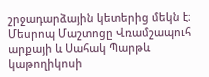շրջադարձային կետերից մեկն է։ Մեսրոպ Մաշտոցը Վռամշապուհ արքայի և Սահակ Պարթև կաթողիկոսի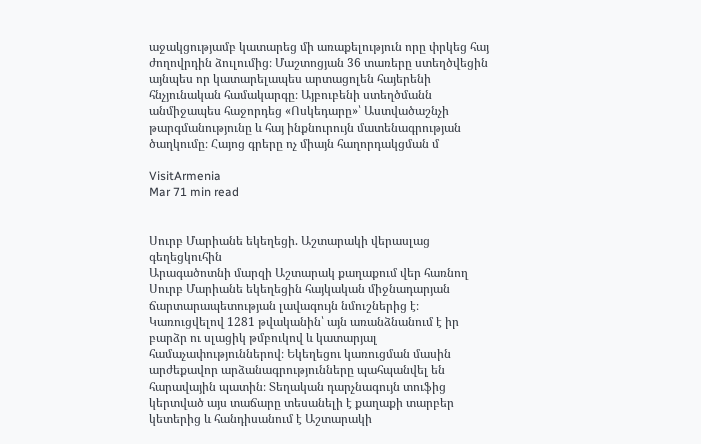աջակցությամբ կատարեց մի առաքելություն որը փրկեց հայ ժողովրդին ձուլումից։ Մաշտոցյան 36 տառերը ստեղծվեցին այնպես որ կատարելապես արտացոլեն հայերենի հնչյունական համակարգը։ Այբուբենի ստեղծմանն անմիջապես հաջորդեց «Ոսկեդարը»՝ Աստվածաշնչի թարգմանությունը և հայ ինքնուրույն մատենագրության ծաղկումը։ Հայոց գրերը ոչ միայն հաղորդակցման մ

VisitArmenia
Mar 71 min read


Սուրբ Մարիանե եկեղեցի. Աշտարակի վերասլաց գեղեցկուհին
Արագածոտնի մարզի Աշտարակ քաղաքում վեր հառնող Սուրբ Մարիանե եկեղեցին հայկական միջնադարյան ճարտարապետության լավագույն նմուշներից է։ Կառուցվելով 1281 թվականին՝ այն առանձնանում է իր բարձր ու սլացիկ թմբուկով և կատարյալ համաչափություններով։ Եկեղեցու կառուցման մասին արժեքավոր արձանագրությունները պահպանվել են հարավային պատին։ Տեղական դարչնագույն տուֆից կերտված այս տաճարը տեսանելի է քաղաքի տարբեր կետերից և հանդիսանում է Աշտարակի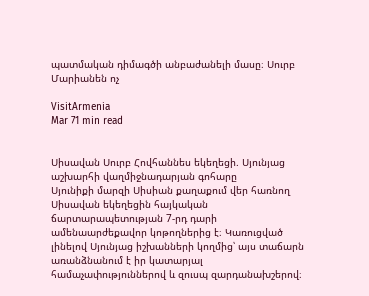պատմական դիմագծի անբաժանելի մասը։ Սուրբ Մարիանեն ոչ

VisitArmenia
Mar 71 min read


Սիսավան Սուրբ Հովհաննես եկեղեցի. Սյունյաց աշխարհի վաղմիջնադարյան գոհարը
Սյունիքի մարզի Սիսիան քաղաքում վեր հառնող Սիսավան եկեղեցին հայկական ճարտարապետության 7-րդ դարի ամենաարժեքավոր կոթողներից է։ Կառուցված լինելով Սյունյաց իշխանների կողմից՝ այս տաճարն առանձնանում է իր կատարյալ համաչափություններով և զուսպ զարդանախշերով։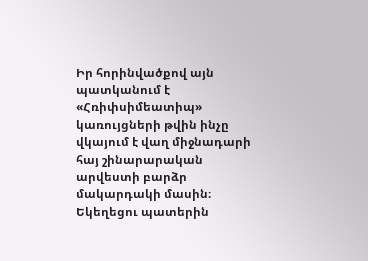Իր հորինվածքով այն պատկանում է «Հռիփսիմեատիպ» կառույցների թվին ինչը վկայում է վաղ միջնադարի հայ շինարարական արվեստի բարձր մակարդակի մասին։ Եկեղեցու պատերին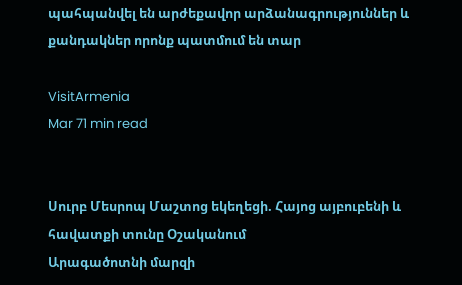պահպանվել են արժեքավոր արձանագրություններ և քանդակներ որոնք պատմում են տար

VisitArmenia
Mar 71 min read


Սուրբ Մեսրոպ Մաշտոց եկեղեցի. Հայոց այբուբենի և հավատքի տունը Օշականում
Արագածոտնի մարզի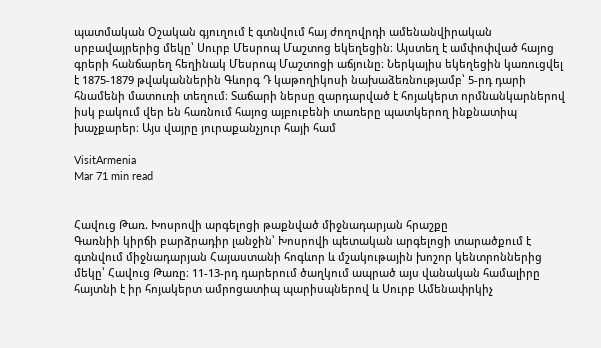պատմական Օշական գյուղում է գտնվում հայ ժողովրդի ամենանվիրական սրբավայրերից մեկը՝ Սուրբ Մեսրոպ Մաշտոց եկեղեցին։ Այստեղ է ամփոփված հայոց գրերի հանճարեղ հեղինակ Մեսրոպ Մաշտոցի աճյունը։ Ներկայիս եկեղեցին կառուցվել է 1875-1879 թվականներին Գևորգ Դ կաթողիկոսի նախաձեռնությամբ՝ 5-րդ դարի հնամենի մատուռի տեղում։ Տաճարի ներսը զարդարված է հոյակերտ որմնանկարներով իսկ բակում վեր են հառնում հայոց այբուբենի տառերը պատկերող ինքնատիպ խաչքարեր։ Այս վայրը յուրաքանչյուր հայի համ

VisitArmenia
Mar 71 min read


Հավուց Թառ. Խոսրովի արգելոցի թաքնված միջնադարյան հրաշքը
Գառնիի կիրճի բարձրադիր լանջին՝ Խոսրովի պետական արգելոցի տարածքում է գտնվում միջնադարյան Հայաստանի հոգևոր և մշակութային խոշոր կենտրոններից մեկը՝ Հավուց Թառը։ 11-13-րդ դարերում ծաղկում ապրած այս վանական համալիրը հայտնի է իր հոյակերտ ամրոցատիպ պարիսպներով և Սուրբ Ամենափրկիչ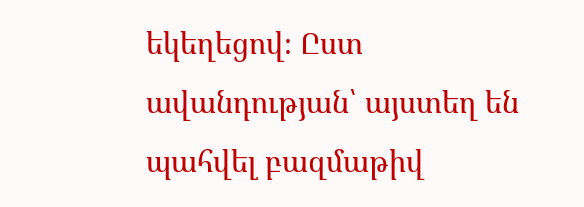եկեղեցով։ Ըստ ավանդության՝ այստեղ են պահվել բազմաթիվ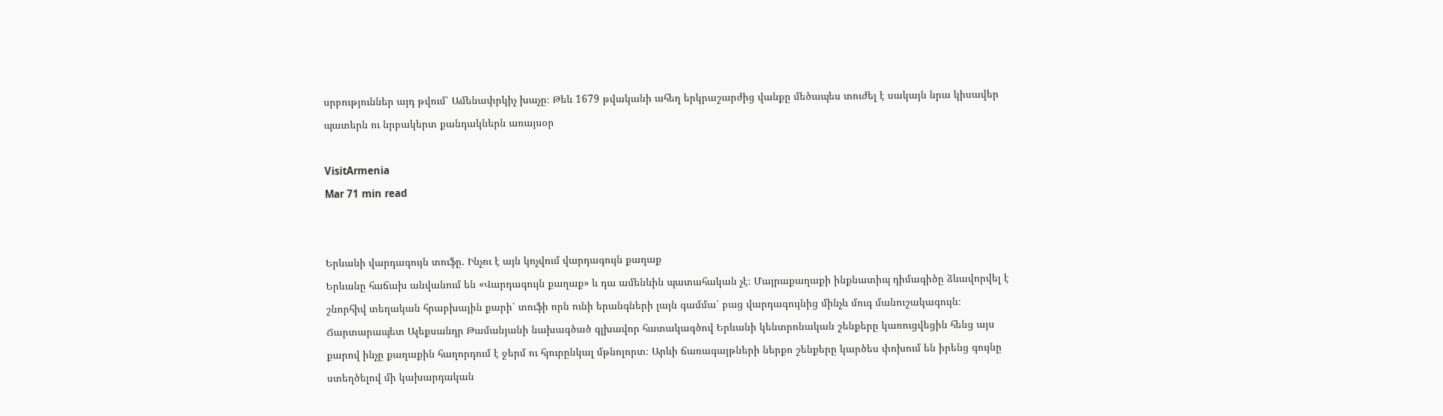սրբություններ այդ թվում՝ Ամենափրկիչ խաչը։ Թեև 1679 թվականի ահեղ երկրաշարժից վանքը մեծապես տուժել է սակայն նրա կիսավեր պատերն ու նրբակերտ քանդակներն առայսօր

VisitArmenia
Mar 71 min read


Երևանի վարդագույն տուֆը. Ինչու է այն կոչվում վարդագույն քաղաք
Երևանը հաճախ անվանում են «Վարդագույն քաղաք» և դա ամենևին պատահական չէ։ Մայրաքաղաքի ինքնատիպ դիմագիծը ձևավորվել է շնորհիվ տեղական հրաբխային քարի՝ տուֆի որն ունի երանգների լայն գամմա՝ բաց վարդագույնից մինչև մուգ մանուշակագույն։ Ճարտարապետ Ալեքսանդր Թամանյանի նախագծած գլխավոր հատակագծով Երևանի կենտրոնական շենքերը կառուցվեցին հենց այս քարով ինչը քաղաքին հաղորդում է ջերմ ու հյուրընկալ մթնոլորտ։ Արևի ճառագայթների ներքո շենքերը կարծես փոխում են իրենց գույնը ստեղծելով մի կախարդական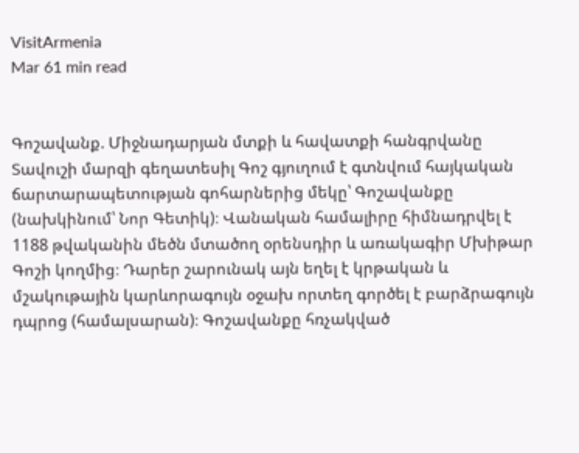VisitArmenia
Mar 61 min read


Գոշավանք. Միջնադարյան մտքի և հավատքի հանգրվանը
Տավուշի մարզի գեղատեսիլ Գոշ գյուղում է գտնվում հայկական ճարտարապետության գոհարներից մեկը՝ Գոշավանքը (նախկինում՝ Նոր Գետիկ)։ Վանական համալիրը հիմնադրվել է 1188 թվականին մեծն մտածող օրենսդիր և առակագիր Մխիթար Գոշի կողմից։ Դարեր շարունակ այն եղել է կրթական և մշակութային կարևորագույն օջախ որտեղ գործել է բարձրագույն դպրոց (համալսարան)։ Գոշավանքը հռչակված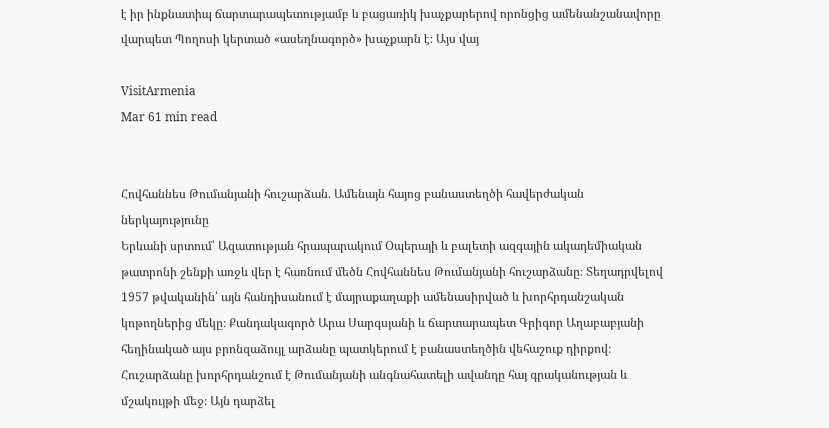է իր ինքնատիպ ճարտարապետությամբ և բացառիկ խաչքարերով որոնցից ամենանշանավորը վարպետ Պողոսի կերտած «ասեղնագործ» խաչքարն է։ Այս վայ

VisitArmenia
Mar 61 min read


Հովհաննես Թումանյանի հուշարձան. Ամենայն հայոց բանաստեղծի հավերժական ներկայությունը
Երևանի սրտում՝ Ազատության հրապարակում Օպերայի և բալետի ազգային ակադեմիական թատրոնի շենքի առջև վեր է հառնում մեծն Հովհաննես Թումանյանի հուշարձանը։ Տեղադրվելով 1957 թվականին՝ այն հանդիսանում է մայրաքաղաքի ամենասիրված և խորհրդանշական կոթողներից մեկը։ Քանդակագործ Արա Սարգսյանի և ճարտարապետ Գրիգոր Աղաբաբյանի հեղինակած այս բրոնզաձույլ արձանը պատկերում է բանաստեղծին վեհաշուք դիրքով։ Հուշարձանը խորհրդանշում է Թումանյանի անգնահատելի ավանդը հայ գրականության և մշակույթի մեջ։ Այն դարձել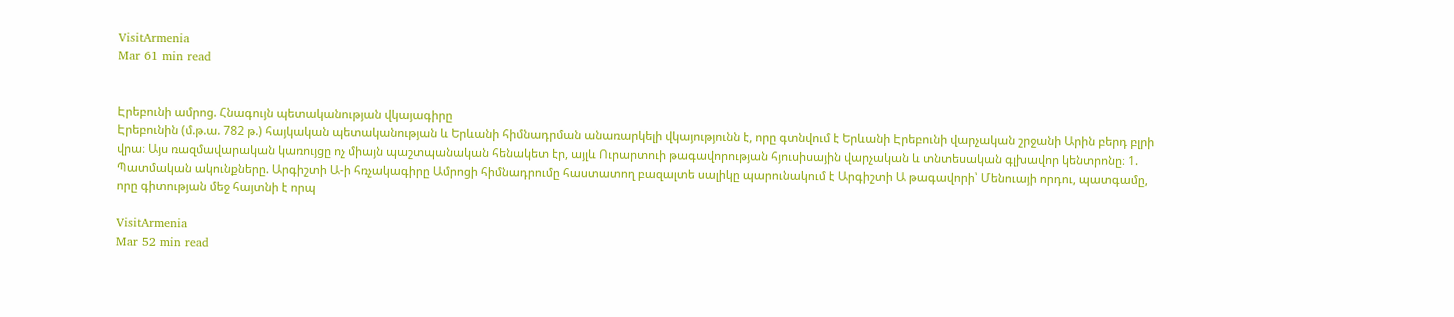VisitArmenia
Mar 61 min read


Էրեբունի ամրոց. Հնագույն պետականության վկայագիրը
Էրեբունին (մ.թ.ա. 782 թ.) հայկական պետականության և Երևանի հիմնադրման անառարկելի վկայությունն է, որը գտնվում է Երևանի Էրեբունի վարչական շրջանի Արին բերդ բլրի վրա։ Այս ռազմավարական կառույցը ոչ միայն պաշտպանական հենակետ էր, այլև Ուրարտուի թագավորության հյուսիսային վարչական և տնտեսական գլխավոր կենտրոնը։ 1. Պատմական ակունքները. Արգիշտի Ա-ի հռչակագիրը Ամրոցի հիմնադրումը հաստատող բազալտե սալիկը պարունակում է Արգիշտի Ա թագավորի՝ Մենուայի որդու, պատգամը, որը գիտության մեջ հայտնի է որպ

VisitArmenia
Mar 52 min read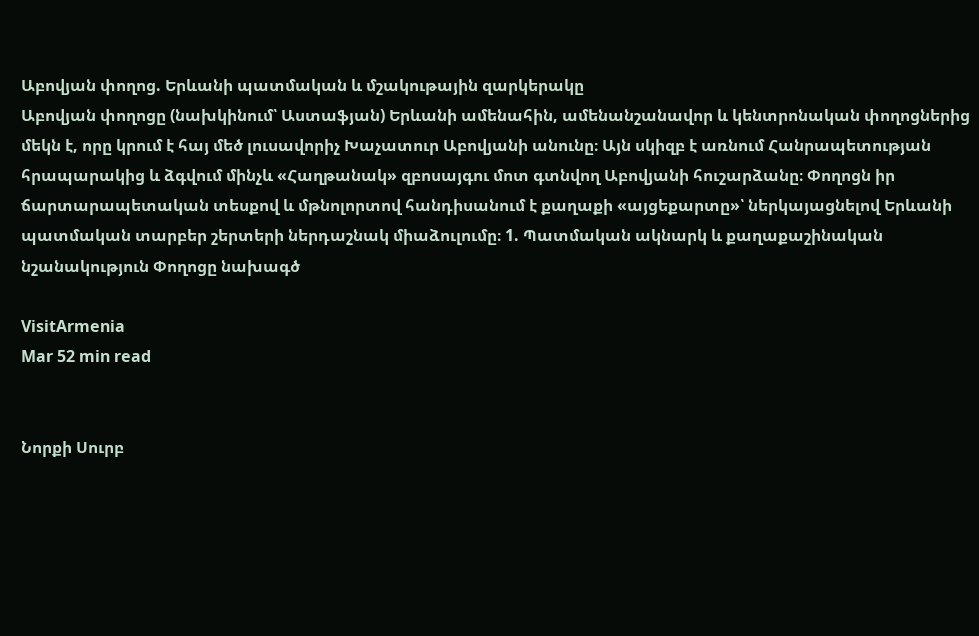Աբովյան փողոց. Երևանի պատմական և մշակութային զարկերակը
Աբովյան փողոցը (նախկինում՝ Աստաֆյան) Երևանի ամենահին, ամենանշանավոր և կենտրոնական փողոցներից մեկն է, որը կրում է հայ մեծ լուսավորիչ Խաչատուր Աբովյանի անունը։ Այն սկիզբ է առնում Հանրապետության հրապարակից և ձգվում մինչև «Հաղթանակ» զբոսայգու մոտ գտնվող Աբովյանի հուշարձանը։ Փողոցն իր ճարտարապետական տեսքով և մթնոլորտով հանդիսանում է քաղաքի «այցեքարտը»՝ ներկայացնելով Երևանի պատմական տարբեր շերտերի ներդաշնակ միաձուլումը։ 1. Պատմական ակնարկ և քաղաքաշինական նշանակություն Փողոցը նախագծ

VisitArmenia
Mar 52 min read


Նորքի Սուրբ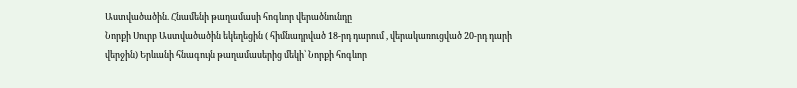Աստվածածին. Հնամենի թաղամասի հոգևոր վերածնունդը
Նորքի Սուրբ Աստվածածին եկեղեցին ( հիմնադրված 18-րդ դարում , վերակառուցված 20-րդ դարի վերջին) Երևանի հնագույն թաղամասերից մեկի՝ Նորքի հոգևոր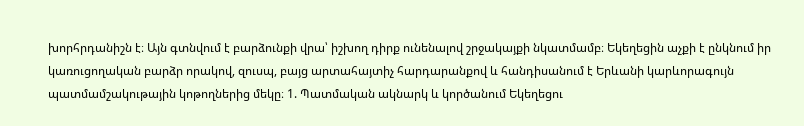խորհրդանիշն է։ Այն գտնվում է բարձունքի վրա՝ իշխող դիրք ունենալով շրջակայքի նկատմամբ։ Եկեղեցին աչքի է ընկնում իր կառուցողական բարձր որակով, զուսպ, բայց արտահայտիչ հարդարանքով և հանդիսանում է Երևանի կարևորագույն պատմամշակութային կոթողներից մեկը։ 1. Պատմական ակնարկ և կործանում Եկեղեցու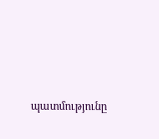պատմությունը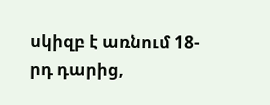սկիզբ է առնում 18-րդ դարից,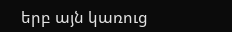երբ այն կառուց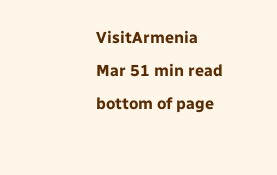VisitArmenia
Mar 51 min read
bottom of page